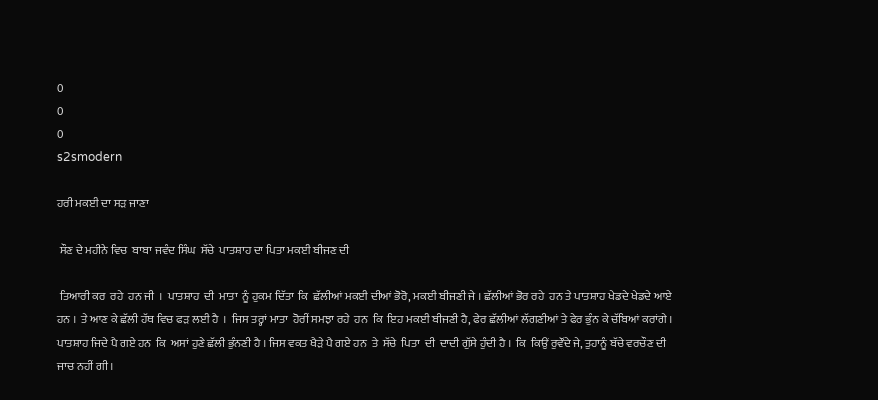0
0
0
s2smodern

ਹਰੀ ਮਕਈ ਦਾ ਸੜ ਜਾਣਾ

 ਸੌਣ ਦੇ ਮਹੀਨੇ ਵਿਚ  ਬਾਬਾ ਜਵੰਦ ਸਿੰਘ  ਸੱਚੇ  ਪਾਤਸ਼ਾਹ ਦਾ ਪਿਤਾ ਮਕਈ ਬੀਜਣ ਦੀ

 ਤਿਆਰੀ ਕਰ  ਰਹੇ  ਹਨ ਜੀ  ।  ਪਾਤਸ਼ਾਹ  ਦੀ  ਮਾਤਾ  ਨੂੰ ਹੁਕਮ ਦਿੱਤਾ  ਕਿ  ਛੱਲੀਆਂ ਮਕਈ ਦੀਆਂ ਭੋਰੋ, ਮਕਈ ਬੀਜਣੀ ਜੇ । ਛੱਲੀਆਂ ਭੋਰ ਰਹੇ  ਹਨ ਤੇ ਪਾਤਸ਼ਾਹ ਖੇਡਦੇ ਖੇਡਦੇ ਆਏ ਹਨ ।  ਤੇ ਆਣ ਕੇ ਛੱਲੀ ਹੱਥ ਵਿਚ ਫੜ ਲਈ ਹੈ  ।  ਜਿਸ ਤਰ੍ਹਾਂ ਮਾਤਾ  ਹੋਰੀਂ ਸਮਝਾ ਰਹੇ  ਹਨ  ਕਿ  ਇਹ ਮਕਈ ਬੀਜਣੀ ਹੈ, ਫੇਰ ਛੱਲੀਆਂ ਲੱਗਣੀਆਂ ਤੇ ਫੇਰ ਭੁੰਨ ਕੇ ਚੱਬਿਆਂ ਕਰਾਂਗੇ । ਪਾਤਸ਼ਾਹ ਜਿਦੇ ਪੈ ਗਏ ਹਨ  ਕਿ  ਅਸਾਂ ਹੁਣੇ ਛੱਲੀ ਭੁੰਨਣੀ ਹੈ । ਜਿਸ ਵਕਤ ਖੈੜੇ ਪੈ ਗਏ ਹਨ  ਤੇ  ਸੱਚੇ  ਪਿਤਾ  ਦੀ  ਦਾਦੀ ਗੁੱਸੇ ਹੁੰਦੀ ਹੈ ।  ਕਿ  ਕਿਉਂ ਰੁਵੌਂਦੇ ਜੇ, ਤੁਹਾਨੂੰ ਬੱਚੇ ਵਰਚੌਣ ਦੀ ਜਾਚ ਨਹੀਂ ਗੀ ।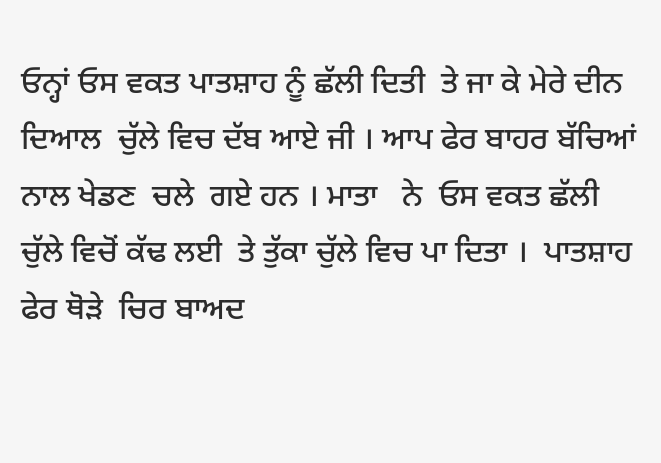ਓਨ੍ਹਾਂ ਓਸ ਵਕਤ ਪਾਤਸ਼ਾਹ ਨੂੰ ਛੱਲੀ ਦਿਤੀ  ਤੇ ਜਾ ਕੇ ਮੇਰੇ ਦੀਨ ਦਿਆਲ  ਚੁੱਲੇ ਵਿਚ ਦੱਬ ਆਏ ਜੀ । ਆਪ ਫੇਰ ਬਾਹਰ ਬੱਚਿਆਂ ਨਾਲ ਖੇਡਣ  ਚਲੇ  ਗਏ ਹਨ । ਮਾਤਾ   ਨੇ  ਓਸ ਵਕਤ ਛੱਲੀ ਚੁੱਲੇ ਵਿਚੋਂ ਕੱਢ ਲਈ  ਤੇ ਤੁੱਕਾ ਚੁੱਲੇ ਵਿਚ ਪਾ ਦਿਤਾ ।  ਪਾਤਸ਼ਾਹ ਫੇਰ ਥੋੜੇ  ਚਿਰ ਬਾਅਦ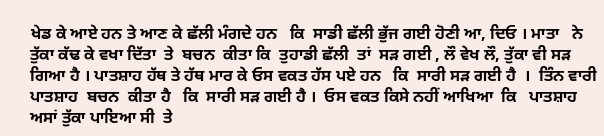ਖੇਡ ਕੇ ਆਏ ਹਨ ਤੇ ਆਣ ਕੇ ਛੱਲੀ ਮੰਗਦੇ ਹਨ   ਕਿ  ਸਾਡੀ ਛੱਲੀ ਭੁੱਜ ਗਈ ਹੋਣੀ ਆ, ਦਿਓ । ਮਾਤਾ   ਨੇ  ਤੁੱਕਾ ਕੱਢ ਕੇ ਵਖਾ ਦਿੱਤਾ  ਤੇ  ਬਚਨ  ਕੀਤਾ ਕਿ  ਤੁਹਾਡੀ ਛੱਲੀ  ਤਾਂ  ਸੜ ਗਈ , ਲੌ ਵੇਖ ਲੌ, ਤੁੱਕਾ ਵੀ ਸੜ ਗਿਆ ਹੈ । ਪਾਤਸ਼ਾਹ ਹੱਥ ਤੇ ਹੱਥ ਮਾਰ ਕੇ ਓਸ ਵਕਤ ਹੱਸ ਪਏ ਹਨ   ਕਿ  ਸਾਰੀ ਸੜ ਗਈ ਹੈ  ।  ਤਿੰਨ ਵਾਰੀ ਪਾਤਸ਼ਾਹ  ਬਚਨ  ਕੀਤਾ ਹੈ   ਕਿ  ਸਾਰੀ ਸੜ ਗਈ ਹੈ ।  ਓਸ ਵਕਤ ਕਿਸੇ ਨਹੀਂ ਆਖਿਆ  ਕਿ   ਪਾਤਸ਼ਾਹ ਅਸਾਂ ਤੁੱਕਾ ਪਾਇਆ ਸੀ  ਤੇ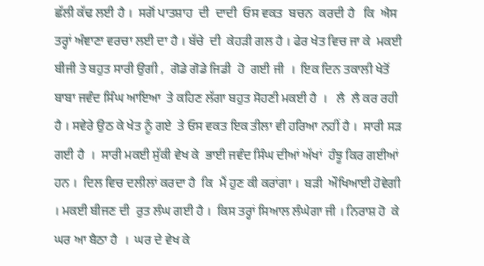ਛੱਲੀ ਕੱਢ ਲਈ ਹੈ ।  ਸਗੋਂ ਪਾਤਸ਼ਾਹ  ਦੀ  ਦਾਦੀ  ਓਸ ਵਕਤ  ਬਚਨ  ਕਰਦੀ ਹੈ   ਕਿ  ਐਸ ਤਰ੍ਹਾਂ ਅੰਞਾਣਾ ਵਰਚਾ ਲਈ ਦਾ ਹੈ । ਬੱਚੇ  ਦੀ  ਕੇਹੜੀ ਗਲ ਹੈ । ਫੇਰ ਖੇਤ ਵਿਚ ਜਾ ਕੇ  ਮਕਈ ਬੀਜੀ ਤੇ ਬਹੁਤ ਸਾਰੀ ਉਗੀ ,  ਗੋਡੇ ਗੋਡੇ ਜਿਡੀ  ਹੋ  ਗਈ ਜੀ  ।  ਇਕ ਦਿਨ ਤਕਾਲੀ ਖੇਤੋਂ ਬਾਬਾ ਜਵੰਦ ਸਿੰਘ ਆਇਆ  ਤੇ ਕਹਿਣ ਲੱਗਾ ਬਹੁਤ ਸੋਹਣੀ ਮਕਈ ਹੈ  ।   ਲੈ  ਲੈ ਕਰ ਰਹੀ ਹੈ । ਸਵੇਰੇ ਉਠ ਕੇ ਖੇਤ ਨੂੰ ਗਏ  ਤੇ ਓਸ ਵਕਤ ਇਕ ਤੀਲਾ ਵੀ ਹਰਿਆ ਨਹੀਂ ਹੈ ।  ਸਾਰੀ ਸੜ ਗਈ ਹੈ  ।  ਸਾਰੀ ਮਕਈ ਸੁੱਕੀ ਵੇਖ ਕੇ  ਭਾਈ ਜਵੰਦ ਸਿੰਘ ਦੀਆਂ ਅੱਖਾਂ  ਹੰਝੂ ਕਿਰ ਗਈਆਂ ਹਨ ।  ਦਿਲ ਵਿਚ ਦਲੀਲਾਂ ਕਰਦਾ ਹੈ  ਕਿ  ਮੈਂ ਹੁਣ ਕੀ ਕਰਾਂਗਾ ।  ਬੜੀ  ਔਖਿਆਈ ਹੋਵੇਗੀ । ਮਕਈ ਬੀਜਣ ਦੀ  ਰੁਤ ਲੰਘ ਗਈ ਹੈ ।  ਕਿਸ ਤਰ੍ਹਾਂ ਸਿਆਲ ਲੰਘੇਗਾ ਜੀ । ਨਿਰਾਸ਼ ਹੋ  ਕੇ ਘਰ ਆ ਬੈਠਾ ਹੈ  ।  ਘਰ ਦੇ ਵੇਖ ਕੇ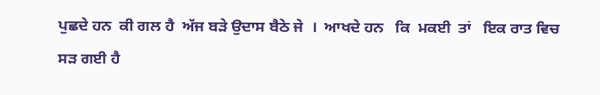ਪੁਛਦੇ ਹਨ  ਕੀ ਗਲ ਹੈ  ਅੱਜ ਬੜੇ ਉਦਾਸ ਬੈਠੇ ਜੇ  ।  ਆਖਦੇ ਹਨ   ਕਿ  ਮਕਈ  ਤਾਂ   ਇਕ ਰਾਤ ਵਿਚ ਸੜ ਗਈ ਹੈ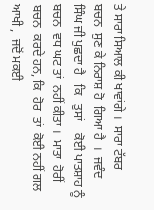ਤੇ ਸਾਰਾ ਸਿਆਲ ਕੀ ਖਾਵਾਂਗੇ ।  ਸਾਰਾ ਟੱਬਰ  ਬਚਨ  ਸੁਣ ਕੇ ਨਿਰਾਸ਼ ਹੋ  ਗਿਆ ਹੈ  ।  ਜਵੰਦ ਸਿੰਘ ਜੀ ਪੁਛਦਾ ਹੈ   ਕਿ   ਤੁਸਾਂ    ਕੋਈ ਪਾਤਸ਼ਾਹ ਨੂੰ  ਬਚਨ  ਵਧ ਘਟ ਤਾਂ  ਨਹੀਂ ਕੀਤਾ ।  ਮਾਤਾ  ਹੋਰੀਂ  ਬਚਨ  ਕਰਦੇ ਹਨ, ਕਿ  ਹੋਰ  ਤਾਂ  ਕੋਈ ਨਹੀਂ ਗਲ ਆਖੀ ,  ਜਦੋਂ ਮਕਈ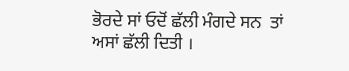ਭੋਰਦੇ ਸਾਂ ਓਦੋਂ ਛੱਲੀ ਮੰਗਦੇ ਸਨ  ਤਾਂ  ਅਸਾਂ ਛੱਲੀ ਦਿਤੀ ।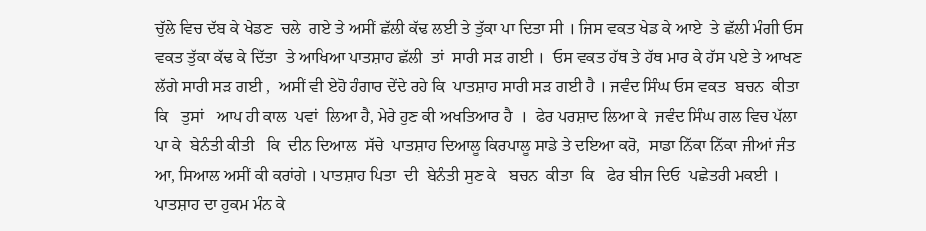ਚੁੱਲੇ ਵਿਚ ਦੱਬ ਕੇ ਖੇਡਣ  ਚਲੇ  ਗਏ ਤੇ ਅਸੀਂ ਛੱਲੀ ਕੱਢ ਲਈ ਤੇ ਤੁੱਕਾ ਪਾ ਦਿਤਾ ਸੀ । ਜਿਸ ਵਕਤ ਖੇਡ ਕੇ ਆਏ  ਤੇ ਛੱਲੀ ਮੰਗੀ ਓਸ ਵਕਤ ਤੁੱਕਾ ਕੱਢ ਕੇ ਦਿੱਤਾ  ਤੇ ਆਖਿਆ ਪਾਤਸ਼ਾਹ ਛੱਲੀ  ਤਾਂ  ਸਾਰੀ ਸੜ ਗਈ ।  ਓਸ ਵਕਤ ਹੱਥ ਤੇ ਹੱਥ ਮਾਰ ਕੇ ਹੱਸ ਪਏ ਤੇ ਆਖਣ ਲੱਗੇ ਸਾਰੀ ਸੜ ਗਈ ,  ਅਸੀਂ ਵੀ ਏਹੋ ਹੰਗਾਰ ਦੇਂਦੇ ਰਹੇ ਕਿ  ਪਾਤਸ਼ਾਹ ਸਾਰੀ ਸੜ ਗਈ ਹੈ । ਜਵੰਦ ਸਿੰਘ ਓਸ ਵਕਤ  ਬਚਨ  ਕੀਤਾ ਕਿ   ਤੁਸਾਂ   ਆਪ ਹੀ ਕਾਲ  ਪਵਾਂ  ਲਿਆ ਹੈ, ਮੇਰੇ ਹੁਣ ਕੀ ਅਖਤਿਆਰ ਹੈ  ।  ਫੇਰ ਪਰਸ਼ਾਦ ਲਿਆ ਕੇ  ਜਵੰਦ ਸਿੰਘ ਗਲ ਵਿਚ ਪੱਲਾ ਪਾ ਕੇ  ਬੇਨੰਤੀ ਕੀਤੀ   ਕਿ  ਦੀਨ ਦਿਆਲ  ਸੱਚੇ  ਪਾਤਸ਼ਾਹ ਦਿਆਲੂ ਕਿਰਪਾਲੂ ਸਾਡੇ ਤੇ ਦਇਆ ਕਰੋ,  ਸਾਡਾ ਨਿੱਕਾ ਨਿੱਕਾ ਜੀਆਂ ਜੰਤ ਆ, ਸਿਆਲ ਅਸੀਂ ਕੀ ਕਰਾਂਗੇ । ਪਾਤਸ਼ਾਹ ਪਿਤਾ  ਦੀ  ਬੇਨੰਤੀ ਸੁਣ ਕੇ   ਬਚਨ  ਕੀਤਾ  ਕਿ   ਫੇਰ ਬੀਜ ਦਿਓ  ਪਛੇਤਰੀ ਮਕਈ ।  ਪਾਤਸ਼ਾਹ ਦਾ ਹੁਕਮ ਮੰਨ ਕੇ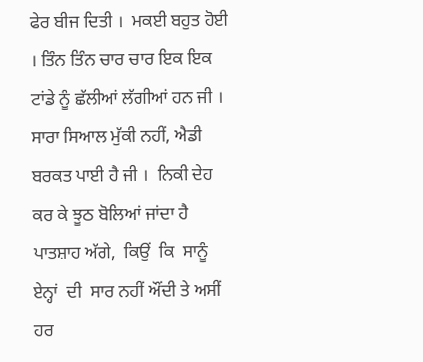ਫੇਰ ਬੀਜ ਦਿਤੀ ।  ਮਕਈ ਬਹੁਤ ਹੋਈ । ਤਿੰਨ ਤਿੰਨ ਚਾਰ ਚਾਰ ਇਕ ਇਕ ਟਾਂਡੇ ਨੂੰ ਛੱਲੀਆਂ ਲੱਗੀਆਂ ਹਨ ਜੀ ।  ਸਾਰਾ ਸਿਆਲ ਮੁੱਕੀ ਨਹੀਂ, ਐਡੀ ਬਰਕਤ ਪਾਈ ਹੈ ਜੀ ।  ਨਿਕੀ ਦੇਹ ਕਰ ਕੇ ਝੂਠ ਬੋਲਿਆਂ ਜਾਂਦਾ ਹੈ ਪਾਤਸ਼ਾਹ ਅੱਗੇ,  ਕਿਉਂ  ਕਿ  ਸਾਨੂੰ ਏਨ੍ਹਾਂ  ਦੀ  ਸਾਰ ਨਹੀਂ ਔਂਦੀ ਤੇ ਅਸੀਂ ਹਰ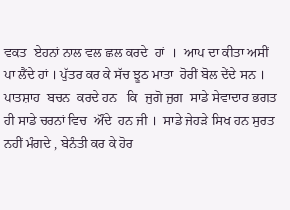ਵਕਤ  ਏਹਨਾਂ ਨਾਲ ਵਲ ਛਲ ਕਰਦੇ  ਹਾਂ  ।  ਆਪ ਦਾ ਕੀਤਾ ਅਸੀਂ ਪਾ ਲੈਂਦੇ ਹਾਂ । ਪੁੱਤਰ ਕਰ ਕੇ ਸੱਚ ਝੂਠ ਮਾਤਾ  ਹੋਰੀਂ ਬੋਲ ਦੇਂਦੇ ਸਨ ।  ਪਾਤਸ਼ਾਹ  ਬਚਨ  ਕਰਦੇ ਹਨ   ਕਿ  ਜੁਗੋ ਜੁਗ  ਸਾਡੇ ਸੇਵਾਦਾਰ ਭਗਤ ਹੀ ਸਾਡੇ ਚਰਨਾਂ ਵਿਚ  ਔਂਦੇ  ਹਨ ਜੀ ।  ਸਾਡੇ ਜੇਹੜੇ ਸਿਖ ਹਨ ਸੁਰਤ ਨਹੀਂ ਮੰਗਦੇ , ਬੇਨੰਤੀ ਕਰ ਕੇ ਹੋਰ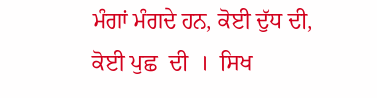ਮੰਗਾਂ ਮੰਗਦੇ ਹਨ, ਕੋਈ ਦੁੱਧ ਦੀ, ਕੋਈ ਪੁਛ  ਦੀ  ।  ਸਿਖ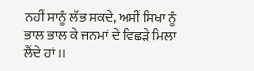ਨਹੀਂ ਸਾਨੂੰ ਲੱਭ ਸਕਦੇ, ਅਸੀਂ ਸਿਖਾ ਨੂੰ ਭਾਲ ਭਾਲ ਕੇ ਜਨਮਾਂ ਦੇ ਵਿਛੜੇ ਮਿਲਾ ਲੈਂਦੇ ਹਾਂ ।।